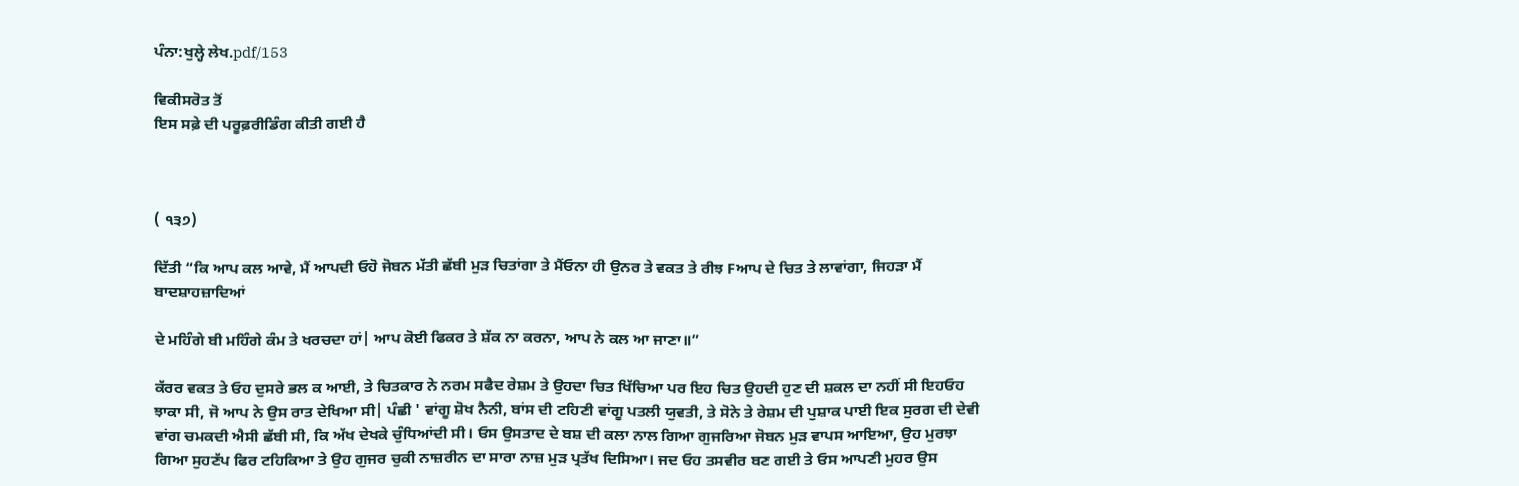ਪੰਨਾ:ਖੁਲ੍ਹੇ ਲੇਖ.pdf/153

ਵਿਕੀਸਰੋਤ ਤੋਂ
ਇਸ ਸਫ਼ੇ ਦੀ ਪਰੂਫ਼ਰੀਡਿੰਗ ਕੀਤੀ ਗਈ ਹੈ



( ੧੩੭)

ਦਿੱਤੀ “ਕਿ ਆਪ ਕਲ ਆਵੇ, ਮੈਂ ਆਪਦੀ ਓਹੋ ਜੋਬਨ ਮੱਤੀ ਛੱਬੀ ਮੁੜ ਚਿਤਾਂਗਾ ਤੇ ਮੈਂਓਨਾ ਹੀ ਉਨਰ ਤੇ ਵਕਤ ਤੇ ਰੀਝ Fਆਪ ਦੇ ਚਿਤ ਤੇ ਲਾਵਾਂਗਾ, ਜਿਹੜਾ ਮੈਂ ਬਾਦਸ਼ਾਹਜ਼ਾਦਿਆਂ

ਦੇ ਮਹਿੰਗੇ ਬੀ ਮਹਿੰਗੇ ਕੰਮ ਤੇ ਖਰਚਦਾ ਹਾਂ| ਆਪ ਕੋਈ ਫਿਕਰ ਤੇ ਸ਼ੱਕ ਨਾ ਕਰਨਾ, ਆਪ ਨੇ ਕਲ ਆ ਜਾਣਾ॥”

ਕੱਰਰ ਵਕਤ ਤੇ ਓਹ ਦੁਸਰੇ ਭਲ ਕ ਆਈ, ਤੇ ਚਿਤਕਾਰ ਨੇ ਨਰਮ ਸਫੈਦ ਰੇਸ਼ਮ ਤੇ ਉਹਦਾ ਚਿਤ ਖਿੱਚਿਆ ਪਰ ਇਹ ਚਿਤ ਉਹਦੀ ਹੁਣ ਦੀ ਸ਼ਕਲ ਦਾ ਨਹੀਂ ਸੀ ਇਹਓਹ ਝਾਕਾ ਸੀ, ਜੋ ਆਪ ਨੇ ਉਸ ਰਾਤ ਦੇਖਿਆ ਸੀ| ਪੰਛੀ ' ਵਾਂਗੂ ਸ਼ੋਖ ਨੈਨੀ, ਬਾਂਸ ਦੀ ਟਹਿਣੀ ਵਾਂਗੂ ਪਤਲੀ ਯੁਵਤੀ, ਤੇ ਸੋਨੇ ਤੇ ਰੇਸ਼ਮ ਦੀ ਪੁਸ਼ਾਕ ਪਾਈ ਇਕ ਸੁਰਗ ਦੀ ਦੇਵੀ ਵਾਂਗ ਚਮਕਦੀ ਐਸੀ ਛੱਬੀ ਸੀ, ਕਿ ਅੱਖ ਦੇਖਕੇ ਚੁੰਧਿਆਂਦੀ ਸੀ। ਓਸ ਉਸਤਾਦ ਦੇ ਬਸ਼ ਦੀ ਕਲਾ ਨਾਲ ਗਿਆ ਗੁਜਰਿਆ ਜੋਬਨ ਮੁੜ ਵਾਪਸ ਆਇਆ, ਉਹ ਮੁਰਝਾ ਗਿਆ ਸੁਹਣੱਪ ਫਿਰ ਟਹਿਕਿਆ ਤੇ ਉਹ ਗੁਜਰ ਚੁਕੀ ਨਾਜ਼ਰੀਨ ਦਾ ਸਾਰਾ ਨਾਜ਼ ਮੁੜ ਪ੍ਰਤੱਖ ਦਿਸਿਆ। ਜਦ ਓਹ ਤਸਵੀਰ ਬਣ ਗਈ ਤੇ ਓਸ ਆਪਣੀ ਮੁਹਰ ਉਸ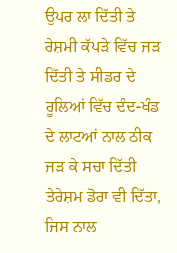ਉਪਰ ਲਾ ਦਿੱਤੀ ਤੇ ਰੇਸ਼ਮੀ ਕੱਪੜੇ ਵਿੱਚ ਜੜ ਦਿੱਤੀ ਤੇ ਸੀਡਰ ਦੇ ਰੂਲਿਆਂ ਵਿੱਚ ਦੰਦ-ਖੰਡ ਦੇ ਲਾਟਆਂ ਨਾਲ ਠੀਕ ਜੜ ਕੇ ਸਚਾ ਦਿੱਤੀ ਤੇਰੇਸ਼ਮ ਡੋਰਾ ਵੀ ਦਿੱਤਾ, ਜਿਸ ਨਾਲ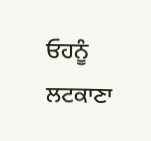ਓਹਨੂੰ ਲਟਕਾਣਾ